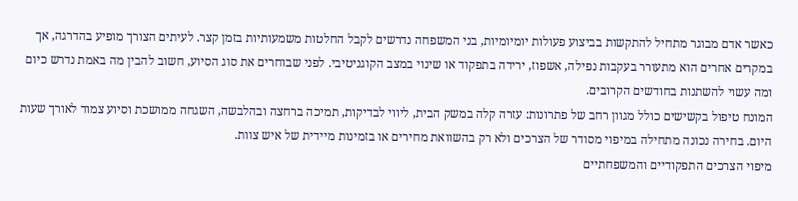כאשר אדם מבוגר מתחיל להתקשות בביצוע פעולות יומיומיות, בני המשפחה נדרשים לקבל החלטות משמעותיות בזמן קצר. לעיתים הצורך מופיע בהדרגה, אך במקרים אחרים הוא מתעורר בעקבות נפילה, אשפוז, ירידה בתפקוד או שינוי במצב הקוגניטיבי. לפני שבוחרים את סוג הסיוע, חשוב להבין מה באמת נדרש כיום ומה עשוי להשתנות בחודשים הקרובים.
המונח טיפול בקשישים כולל מגוון רחב של פתרונות: עזרה קלה במשק הבית, ליווי לבדיקות, תמיכה ברחצה ובהלבשה, השגחה ממושכת וסיוע צמוד לאורך שעות היום. בחירה נכונה מתחילה במיפוי מסודר של הצרכים ולא רק בהשוואת מחירים או בזמינות מיידית של איש צוות.
מיפוי הצרכים התפקודיים והמשפחתיים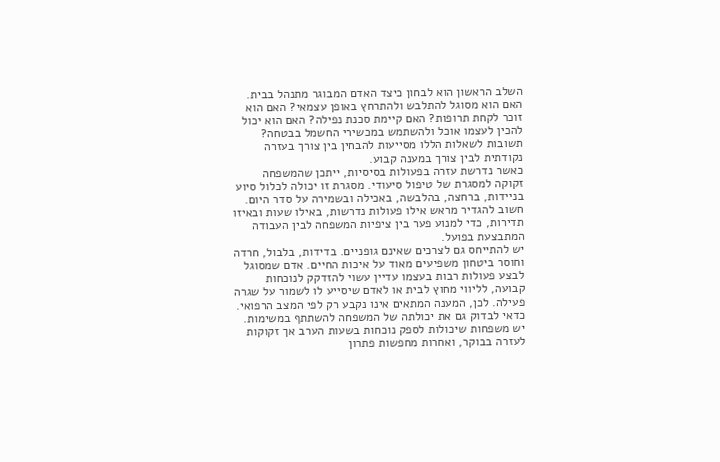השלב הראשון הוא לבחון כיצד האדם המבוגר מתנהל בבית. האם הוא מסוגל להתלבש ולהתרחץ באופן עצמאי? האם הוא זוכר לקחת תרופות? האם קיימת סכנת נפילה? האם הוא יכול להכין לעצמו אוכל ולהשתמש במכשירי החשמל בבטחה? תשובות לשאלות הללו מסייעות להבחין בין צורך בעזרה נקודתית לבין צורך במענה קבוע.
כאשר נדרשת עזרה בפעולות בסיסיות, ייתכן שהמשפחה זקוקה למסגרת של טיפול סיעודי. מסגרת זו יכולה לכלול סיוע בניידות, ברחצה, בהלבשה, באכילה ובשמירה על סדר היום. חשוב להגדיר מראש אילו פעולות נדרשות, באילו שעות ובאיזו תדירות, כדי למנוע פער בין ציפיות המשפחה לבין העבודה המתבצעת בפועל.
יש להתייחס גם לצרכים שאינם גופניים. בדידות, בלבול, חרדה וחוסר ביטחון משפיעים מאוד על איכות החיים. אדם שמסוגל לבצע פעולות רבות בעצמו עדיין עשוי להזדקק לנוכחות קבועה, לליווי מחוץ לבית או לאדם שיסייע לו לשמור על שגרה פעילה. לכן, המענה המתאים אינו נקבע רק לפי המצב הרפואי.
כדאי לבדוק גם את יכולתה של המשפחה להשתתף במשימות. יש משפחות שיכולות לספק נוכחות בשעות הערב אך זקוקות לעזרה בבוקר, ואחרות מחפשות פתרון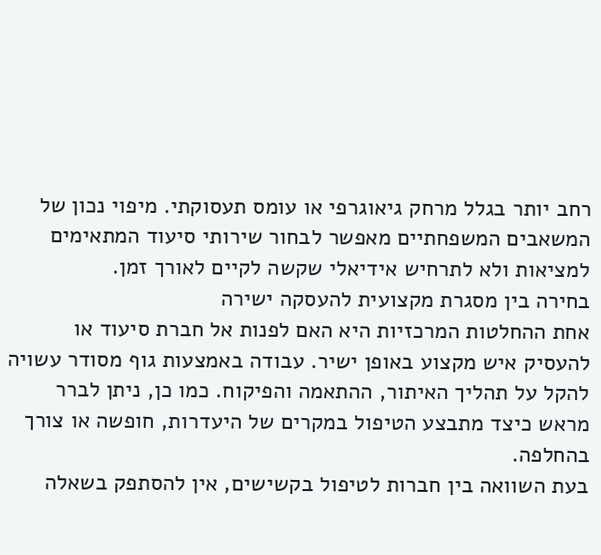רחב יותר בגלל מרחק גיאוגרפי או עומס תעסוקתי. מיפוי נכון של המשאבים המשפחתיים מאפשר לבחור שירותי סיעוד המתאימים למציאות ולא לתרחיש אידיאלי שקשה לקיים לאורך זמן.
בחירה בין מסגרת מקצועית להעסקה ישירה
אחת ההחלטות המרכזיות היא האם לפנות אל חברת סיעוד או להעסיק איש מקצוע באופן ישיר. עבודה באמצעות גוף מסודר עשויה להקל על תהליך האיתור, ההתאמה והפיקוח. כמו כן, ניתן לברר מראש כיצד מתבצע הטיפול במקרים של היעדרות, חופשה או צורך בהחלפה.
בעת השוואה בין חברות לטיפול בקשישים, אין להסתפק בשאלה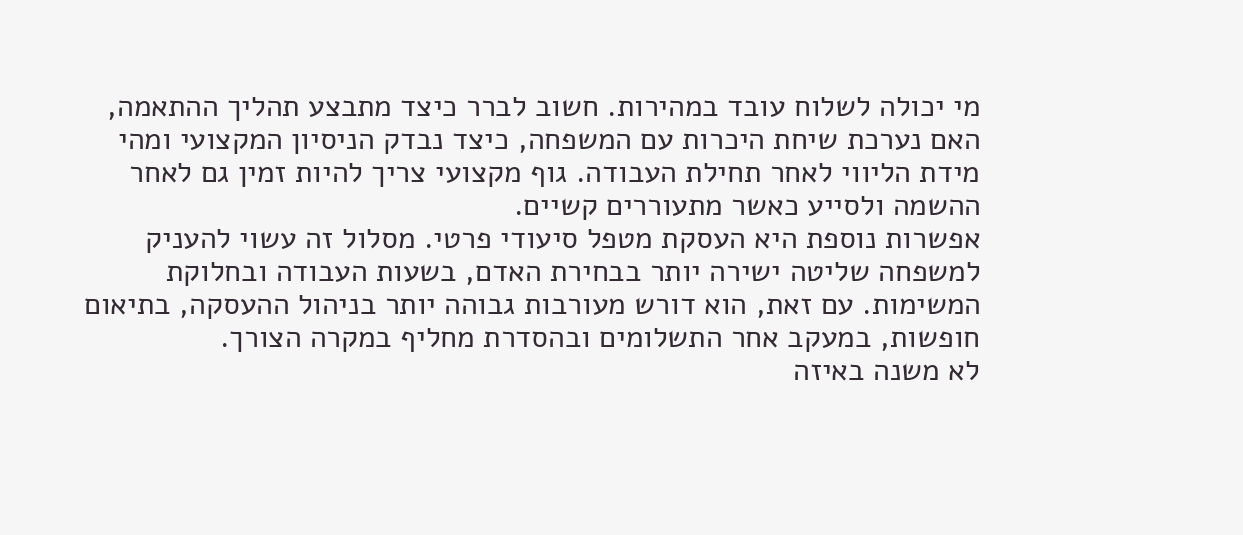מי יכולה לשלוח עובד במהירות. חשוב לברר כיצד מתבצע תהליך ההתאמה, האם נערכת שיחת היכרות עם המשפחה, כיצד נבדק הניסיון המקצועי ומהי מידת הליווי לאחר תחילת העבודה. גוף מקצועי צריך להיות זמין גם לאחר ההשמה ולסייע כאשר מתעוררים קשיים.
אפשרות נוספת היא העסקת מטפל סיעודי פרטי. מסלול זה עשוי להעניק למשפחה שליטה ישירה יותר בבחירת האדם, בשעות העבודה ובחלוקת המשימות. עם זאת, הוא דורש מעורבות גבוהה יותר בניהול ההעסקה, בתיאום חופשות, במעקב אחר התשלומים ובהסדרת מחליף במקרה הצורך.
לא משנה באיזה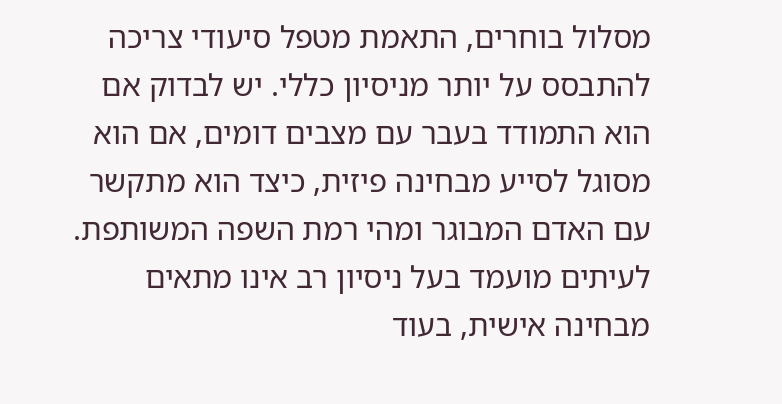מסלול בוחרים, התאמת מטפל סיעודי צריכה להתבסס על יותר מניסיון כללי. יש לבדוק אם הוא התמודד בעבר עם מצבים דומים, אם הוא מסוגל לסייע מבחינה פיזית, כיצד הוא מתקשר עם האדם המבוגר ומהי רמת השפה המשותפת. לעיתים מועמד בעל ניסיון רב אינו מתאים מבחינה אישית, בעוד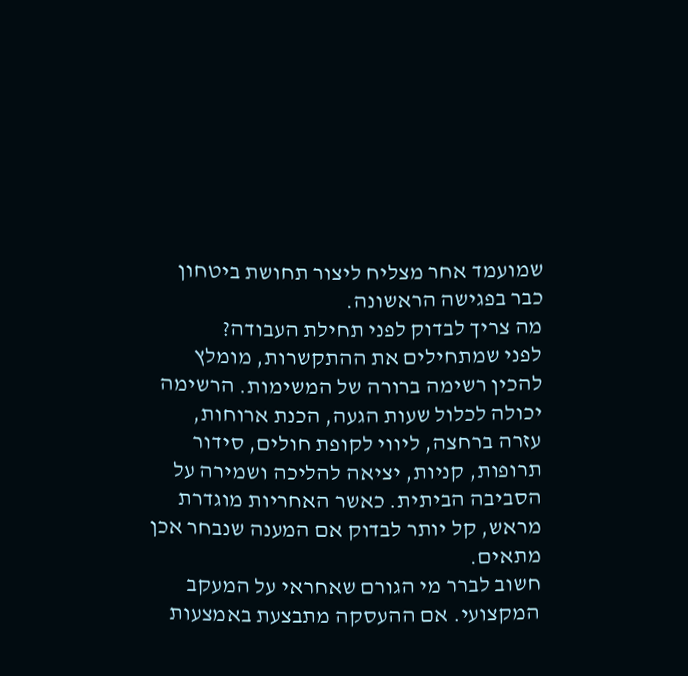שמועמד אחר מצליח ליצור תחושת ביטחון כבר בפגישה הראשונה.
מה צריך לבדוק לפני תחילת העבודה?
לפני שמתחילים את ההתקשרות, מומלץ להכין רשימה ברורה של המשימות. הרשימה יכולה לכלול שעות הגעה, הכנת ארוחות, עזרה ברחצה, ליווי לקופת חולים, סידור תרופות, קניות, יציאה להליכה ושמירה על הסביבה הביתית. כאשר האחריות מוגדרת מראש, קל יותר לבדוק אם המענה שנבחר אכן מתאים.
חשוב לברר מי הגורם שאחראי על המעקב המקצועי. אם ההעסקה מתבצעת באמצעות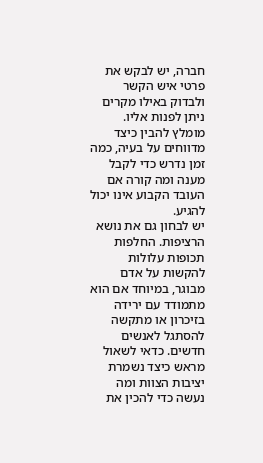חברה, יש לבקש את פרטי איש הקשר ולבדוק באילו מקרים ניתן לפנות אליו. מומלץ להבין כיצד מדווחים על בעיה, כמה זמן נדרש כדי לקבל מענה ומה קורה אם העובד הקבוע אינו יכול להגיע.
יש לבחון גם את נושא הרציפות. החלפות תכופות עלולות להקשות על אדם מבוגר, במיוחד אם הוא מתמודד עם ירידה בזיכרון או מתקשה להסתגל לאנשים חדשים. כדאי לשאול מראש כיצד נשמרת יציבות הצוות ומה נעשה כדי להכין את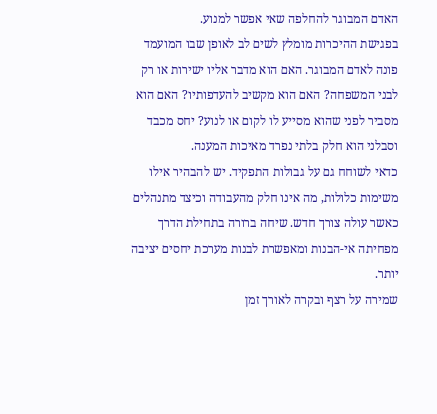האדם המבוגר להחלפה שאי אפשר למנוע.
בפגישת ההיכרות מומלץ לשים לב לאופן שבו המועמד פונה לאדם המבוגר. האם הוא מדבר אליו ישירות או רק לבני המשפחה? האם הוא מקשיב להעדפותיו? האם הוא מסביר לפני שהוא מסייע לו לקום או לנוע? יחס מכבד וסבלני הוא חלק בלתי נפרד מאיכות המענה.
כדאי לשוחח גם על גבולות התפקיד. יש להבהיר אילו משימות כלולות, מה אינו חלק מהעבודה וכיצד מתנהלים כאשר עולה צורך חדש. שיחה ברורה בתחילת הדרך מפחיתה אי-הבנות ומאפשרת לבנות מערכת יחסים יציבה יותר.
שמירה על רצף ובקרה לאורך זמן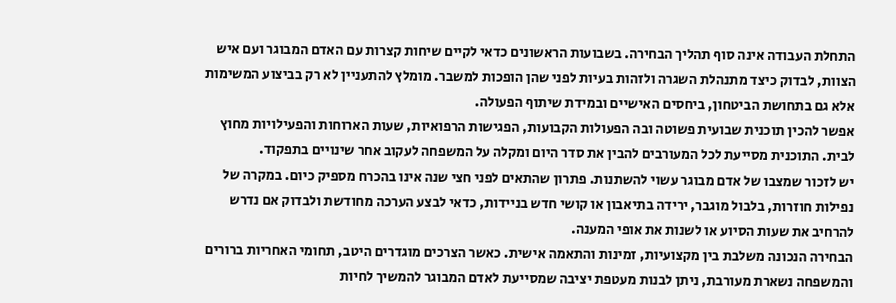התחלת העבודה אינה סוף תהליך הבחירה. בשבועות הראשונים כדאי לקיים שיחות קצרות עם האדם המבוגר ועם איש הצוות, לבדוק כיצד מתנהלת השגרה ולזהות בעיות לפני שהן הופכות למשבר. מומלץ להתעניין לא רק בביצוע המשימות אלא גם בתחושת הביטחון, ביחסים האישיים ובמידת שיתוף הפעולה.
אפשר להכין תוכנית שבועית פשוטה ובה הפעולות הקבועות, הפגישות הרפואיות, שעות הארוחות והפעילויות מחוץ לבית. התוכנית מסייעת לכל המעורבים להבין את סדר היום ומקלה על המשפחה לעקוב אחר שינויים בתפקוד.
יש לזכור שמצבו של אדם מבוגר עשוי להשתנות. פתרון שהתאים לפני חצי שנה אינו בהכרח מספיק כיום. במקרה של נפילות חוזרות, בלבול מוגבר, ירידה בתיאבון או קושי חדש בניידות, כדאי לבצע הערכה מחודשת ולבדוק אם נדרש להרחיב את שעות הסיוע או לשנות את אופי המענה.
הבחירה הנכונה משלבת בין מקצועיות, זמינות והתאמה אישית. כאשר הצרכים מוגדרים היטב, תחומי האחריות ברורים והמשפחה נשארת מעורבת, ניתן לבנות מעטפת יציבה שמסייעת לאדם המבוגר להמשיך לחיות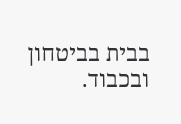בבית בביטחון ובכבוד.